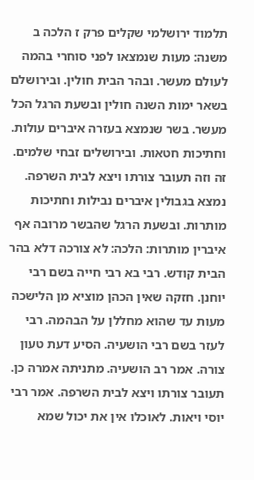תלמוד ירושלמי שקלים פרק ז הלכה ב
משנה: מעות שנמצאו לפני סוחרי בהמה לעולם מעשר. ובהר הבית חולין. ובירושלם בשאר ימות השנה חולין ובשעת הרגל הכל מעשר. בשר שנמצא בעזרה איברים עולות. וחתיכות חטאות. ובירושלים זבחי שלמים. זה וזה תעובר צורתו ויצא לבית השרפה. נמצא בגבולין איברים נבילות וחתיכות מותרות. ובשעת הרגל שהבשר מרובה אף איברין מותרות: הלכה: לא צורכה דלא בהר הבית קודש. רבי בא רבי חייה בשם רבי יוחנן. חזקה שאין הכהן מוציא מן הלישכה מעות עד שהוא מחללן על הבהמה. רבי לעזר בשם רבי הושעיה. הסיע דעת טעון צורה. אמר רב הושעיה. מתניתה אמרה כן. תעובר צורתו ויצא לבית השרפה. אמר רבי יוסי ויאות. לאוכלו אין את יכול שמא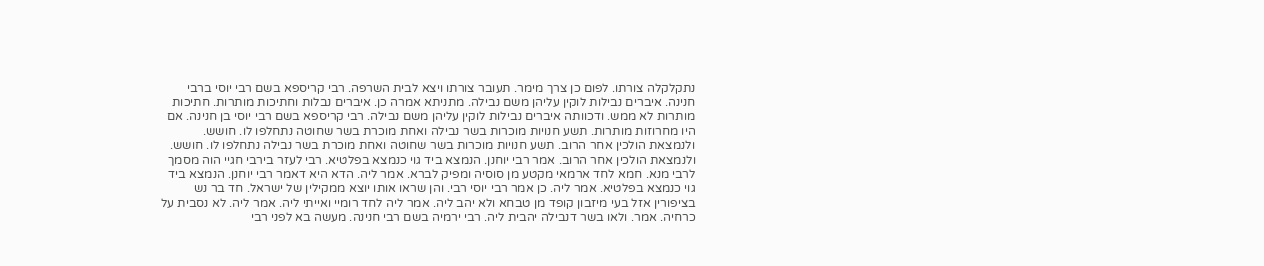נתקלקלה צורתו. לפום כן צרך מימר. תעובר צורתו ויצא לבית השרפה. רבי קריספא בשם רבי יוסי ברבי חנינה. איברים נבילות לוקין עליהן משם נבילה. מתניתא אמרה כן. איברים נבלות וחתיכות מותרות. חתיכות מותרות לא ממש. ודכוותה איברים נבילות לוקין עליהן משם נבילה. רבי קריספא בשם רבי יוסי בן חנינה. אם היו מחרוזות מותרות. תשע חנויות מוכרות בשר נבילה ואחת מוכרת בשר שחוטה נתחלפו לו. חושש. ולנמצאת הולכין אחר הרוב. תשע חנויות מוכרות בשר שחוטה ואחת מוכרת בשר נבילה נתחלפו לו. חושש. ולנמצאת הולכין אחר הרוב. אמר רבי יוחנן. הנמצא ביד גוי כנמצא בפלטיא. רבי לעזר בירבי חגיי הוה מסמך לרבי מנא. חמא לחד ארמאי מקטע מן סוסיה ומפיק לברא. אמר ליה. הדא היא דאמר רבי יוחנן. הנמצא ביד גוי כנמצא בפלטיא. אמר ליה. כן אמר רבי יוסי רבי. והן שראו אותו יוצא ממקילין של ישראל. חד בר נש בציפורין אזל בעי מיזבון קופד מן טבחא ולא יהב ליה. אמר ליה לחד רומיי ואייתי ליה. אמר ליה. לא נסבית על כרחיה. אמר. ולאו בשר דנבילה יהבית ליה. רבי ירמיה בשם רבי חנינה. מעשה בא לפני רבי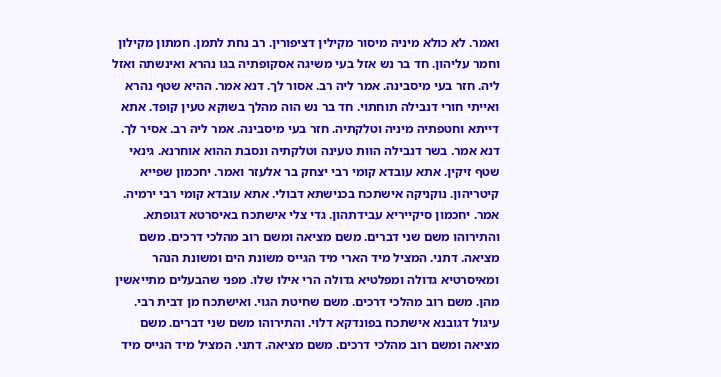ואמר. לא כולא מיניה מיסור מקילין דציפורין. רב נחת לתמן. חמתון מקילון וחמר עליהון. חד בר נש אזל בעי משיגה אסקופתיה בגו נהרא ואינשתה ואזל ליה. חזר בעי מיסבינה. אמר ליה רב. אסור לך. דנא אמר. ההיא שטף נהרא ואייתי חורי דנבילה תוחתוי. חד בר נש הוה מהלך בשוקא טעין קופד. אתא דייתא וחטפתיה מיניה וטלקתיה. חזר בעי מיסבינה. אמר ליה רב. אסיר לך. דנא אמר. בשר דנבילה הוות טעינה וטלקתיה ונסבת ההוא אוחרנא. גינאי שטף זיקין. אתא עובדא קומי רבי יצחק בר אלעזר ואמר. יחכמון שפייא קיטריהון. נוקניקה אישתכח בכנישתא דבולי. אתא עובדא קומי רבי ירמיה. אמר. יחכמון סיקייריא עבידתהון. גדי צלי אישתכח באיסרטא דגופתא. והתירוהו משם שני דברים. משם מציאה ומשם רוב מהלכי דרכים. משם מציאה. דתני. המציל מיד הארי מיד הגייס משונת הים ומשונת הנהר ומאיסרטיא גדולה ומפלטיא גדולה הרי אילו שלו. מפני שהבעלים מתייאשין מהן. משם רוב מהלכי דרכים. משם שחיטת הגוי. ואישתכח מן דבית רבי. עיגול דגובנא אישתכח בפונדקא דלוי. והתירוהו משם שני דברים. משם מציאה ומשם רוב מהלכי דרכים. משם מציאה. דתני. המציל מיד הגייס מיד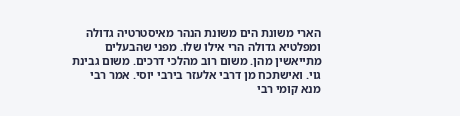הארי משונת הים משונת הנהר מאיסטרטיה גדולה ומפלטיא גדולה הרי אילו שלו. מפני שהבעלים מתייאשין מהן. משום רוב מהלכי דרכים. משום גבינת גוי. ואישתכח מן דרבי אלעזר בירבי יוסי. אמר רבי מנא קומי רבי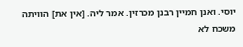יוסי. ואנן חמיין רבנן מכרזין. אמר ליה. [אין את] הוויתה משכח לא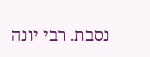נסבת. רבי יונה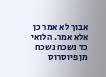אבוך לא אמר כן אלא אמר. הלואי כד נשכח נשכח מן פיוסרוס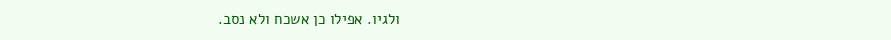ולגיו. אפילו כן אשכח ולא נסב.